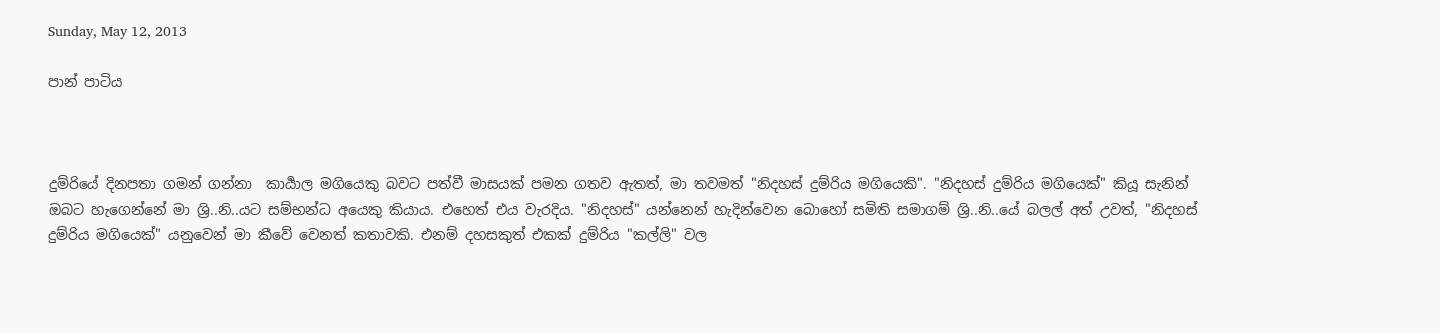Sunday, May 12, 2013

පාන් පාටිය



දුම්රියේ දිනපතා ගමන් ගන්නා  කාර්‍යාල මගියෙකු බවට පත්වී මාසයක් පමන ගතව ඇතත්, මා තවමත් "නිදහස් දුම්රිය මගියෙකි". "නිදහස් දුම්රිය මගියෙක්" කියූ සැනින් ඔබට හැගෙන්නේ මා ශ්‍රි..නි..යට සම්භන්ධ අයෙකු කියාය. එහෙත් එය වැරදිය. "නිදහස්" යන්නෙන් හැදින්වෙන බොහෝ සමිති සමාගම් ශ්‍රි..නි..යේ බලල් අත් උවත්, "නිදහස් දුම්රිය මගියෙක්" යනුවෙන් මා කීවේ වෙනත් කතාවකි. එනම් දහසකුත් එකක් දුම්රිය "කල්ලි" වල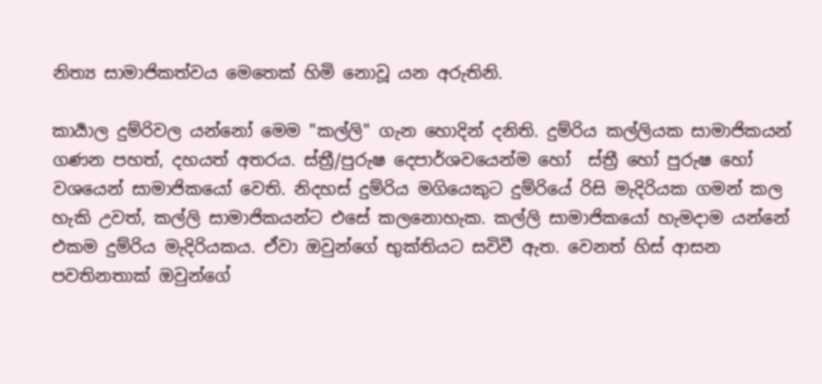නිත්‍ය සාමාජිකත්වය මෙතෙක් හිමි නොවූ යන අරුතිනි.

කාර්‍යාල දුම්රිවල යන්නෝ මෙම "කල්ලි" ගැන හොදින් දනිති. දුම්රිය කල්ලියක සාමාජිකයන් ගණන පහත්, දහයත් අතරය. ස්ත්‍රී/පුරුෂ දෙපාර්ශවයෙන්ම හෝ  ස්ත්‍රී හෝ පුරුෂ හෝ වශයෙන් සාමාජිකයෝ වෙති. නිදහස් දුම්රිය මගියෙකුට දුම්රියේ රිසි මැදිරියක ගමන් කල හැකි උවත්, කල්ලි සාමාජිකයන්ට එසේ කලනොහැක. කල්ලි සාමාජිකයෝ හැමදාම යන්නේ එකම දුම්රිය මැදිරියකය. ඒවා ඔවුන්ගේ භුක්තියට සවිවී ඇත. වෙනත් හිස් ආසන පවතිනතාක් ඔවුන්ගේ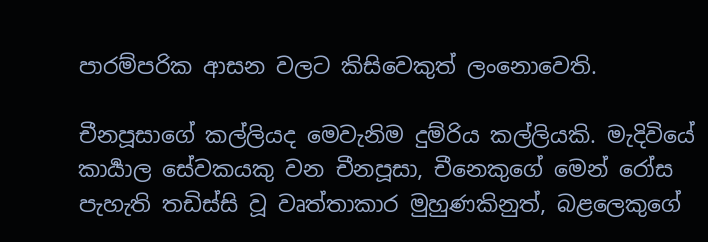පාරම්පරික ආසන වලට කිසිවෙකුත් ලංනොවෙති.

චීනපූසාගේ කල්ලියද මෙවැනිම දුම්රිය කල්ලියකි. මැදිවියේ  කාර්‍යාල සේවකයකු වන චීනපූසා, චීනෙකුගේ මෙන් රෝස පැහැති තඩිස්සි වූ වෘත්තාකාර මුහුණකිනුත්, බළලෙකුගේ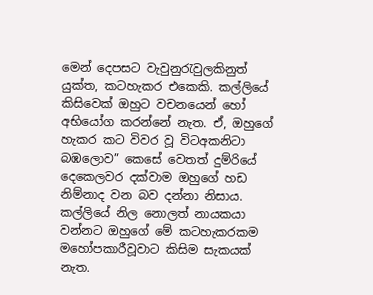මෙන් දෙපසට වැවුනුරැවුලකිනුත් යුක්ත, කටහැකර එකෙකි. කල්ලියේ කිසිවෙක් ඔහුට වචනයෙන් හෝ අභියෝග කරන්නේ නැත. ඒ, ඔහුගේ හැකර කට විවර වූ විටඅකනිටා බඹලොව” කෙසේ වෙතත් දුම්රියේ දෙකෙලවර දක්වාම ඔහුගේ හඩ නිම්නාද වන බව දන්නා නිසාය. කල්ලියේ නිල නොලත් නායකයා වන්නට ඔහුගේ මේ කටහැකරකම මහෝපකාරීවූවාට කිසිම සැකයක් නැත.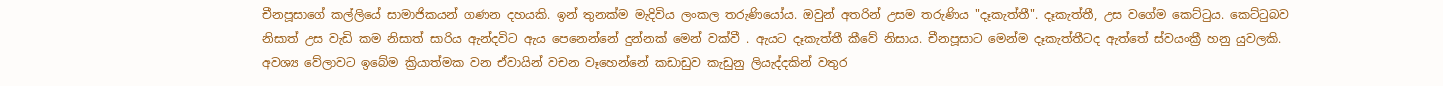චීනපූසාගේ කල්ලියේ සාමාජිකයන් ගණන දහයකි. ඉන් තුනක්ම මැදිවිය ලංකල තරුණියෝය. ඔවුන් අතරින් උසම තරුණිය "දෑකැත්තී". දෑකැත්තී, උස වගේම කෙට්ටුය. කෙට්ටුබව නිසාත් උස වැඩි කම නිසාත් සාරිය ඇන්දවිට ඇය පෙනෙන්නේ දුන්නක් මෙන් වක්වී . ඇයට දෑකැත්තී කීවේ නිසාය. චීනපූසාට මෙන්ම දෑකැත්තීටද ඇත්තේ ස්වයංක්‍රී හනු යුවලකි. අවශ්‍ය වේලාවට ඉබේම ක්‍රියාත්මක වන ඒවායින් වචන වෑහෙන්නේ කඩාඩුව කැඩුනු ලියැද්දකින් වතුර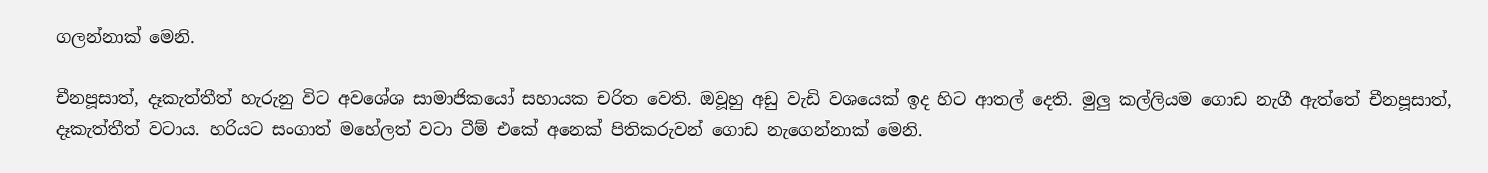ගලන්නාක් මෙනි.

චීනපූසාත්, දෑකැත්තීත් හැරුනු විට අවශේශ සාමාජිකයෝ සහායක චරිත වෙති. ඔවූහු අඩු වැඩි වශයෙක් ඉද හිට ආතල් දෙති. මුලු කල්ලියම ගොඩ නැගී ඇත්තේ චීනපූසාත්, දෑකැත්තීත් වටාය. හරියට සංගාත් මහේලත් වටා ටීම් එකේ අනෙක් පිතිකරුවන් ගොඩ නැගෙන්නාක් මෙනි.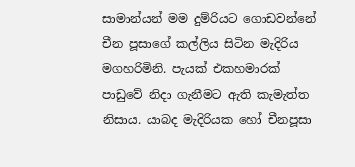සාමාන්යන් මම දුම්රියට ගොඩවන්නේ චීන පූසාගේ කල්ලිය සිටින මැදිරිය මගහරිමිනි. පැයක් එකහමාරක් පාඩුවේ නිදා ගැනීමට ඇති කැමැත්ත නිසාය. යාබද මැදිරියක හෝ චීනපූසා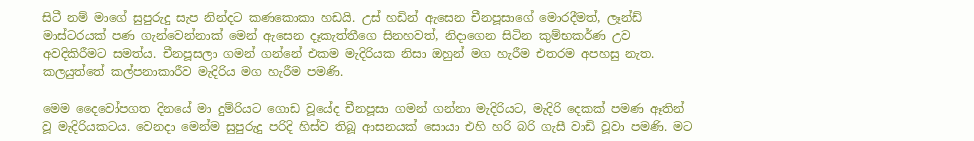සිටී නම් මාගේ සුපුරුදු සැප නින්දට කණකොකා හඩයි. උස් හඩින් ඇසෙන චීනපූසාගේ මොරදීමත්, ලෑන්ඩ් මාස්ටරයක් පණ ගැන්වෙන්නාක් මෙන් ඇසෙන දෑකැත්තීගෙ සිනහවත්, නිදාගෙන සිටින කුම්භකර්ණ උව අවදිකිරීමට සමත්ය. චීනපූසලා ගමන් ගන්නේ එකම මැදිරියක නිසා ඔහුන් මග හැරීම එතරම අපහසු නැත. කලයුත්තේ කල්පනාකාරීව මැදිරිය මග හැරීම පමණි.

මෙම දෛවෝපගත දිනයේ මා දුම්රියට ගොඩ වූයේද චීනපූසා ගමන් ගන්නා මැදිරියට, මැදිරි දෙකක් පමණ ඈතින් වූ මැදිරියකටය. වෙනදා මෙන්ම සුපුරුදු පරිදි හිස්ව තිබූ ආසනයක් සොයා එහි හරි බරි ගැසී වාඩි වූවා පමණි. මට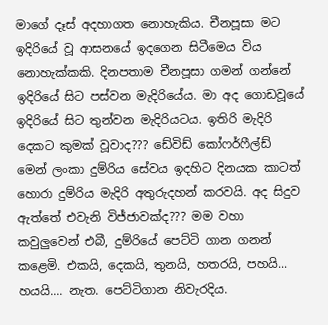මාගේ දෑස් අදහාගත නොහැකිය. චීනපූසා මට ඉදිරියේ වූ ආසනයේ ඉදගෙන සිටීමෙය විය නොහැක්කකි. දිනපතාම චීනපූසා ගමන් ගන්නේ ඉදිරියේ සිට පස්වන මැදිරියේය. මා අද ගොඩවූයේ ඉදිරියේ සිට තුන්වන මැදිරියටය. ඉතිරි මැදිරි දෙකට කුමක් වූවාද??? ඩේවිඩ් කෝෆර්ෆීල්ඩ් මෙන් ලංකා දුම්රිය සේවය ඉදහිට දිනයක කාටත් හොරා දුම්රිය මැදිරි අතුරුදහන් කරවයි. අද සිදුව ඇත්තේ එවැනි විජ්ජාවක්ද??? මම වහා කවුලුවෙන් එබී, දුම්රියේ පෙට්ටි ගාන ගනන් කළෙමි. එකයි, දෙකයි, තුනයි, හතරයි, පහයි... හයයි.... නැත. පෙට්ටිගාන නිවැරදිය.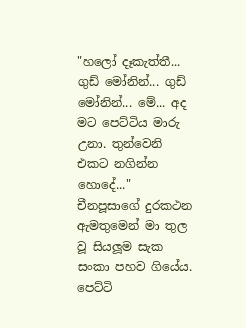"හලෝ දෑකැත්තී... ගුඩ් මෝනින්... ගුඩ් මෝනින්... මේ... අද මට පෙට්ටිය මාරු උනා. තුන්වෙනි එකට නගින්න හොදේ..." චීනපූසාගේ දුරකථන ඇමතුමෙන් මා තුල වූ සියලූම සැක සංකා පහව ගියේය. පෙට්ටි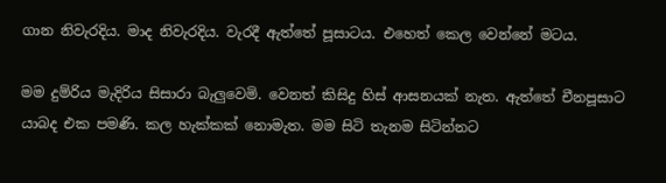ගාන නිවැරදිය. මාද නිවැරදිය. වැරදී ඇත්තේ පූසාටය. එහෙත් කෙල වෙන්නේ මටය.

මම දුම්රිය මැදිරිය සිසාරා බැලුවෙමි. වෙනත් කිසිදු හිස් ආසනයක් නැත. ඇත්තේ චීනපූසාට යාබද එක පමණි. කල හැක්කක් නොමැත. මම සිටි තැනම සිටින්නට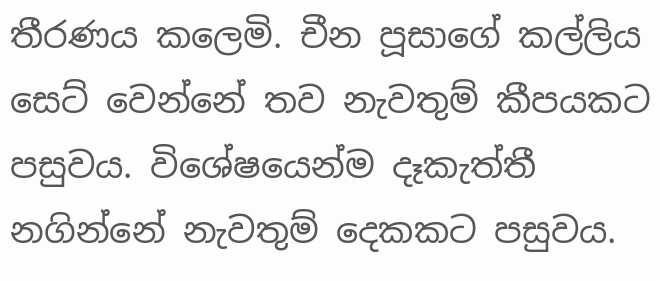තීරණය කලෙමි. චීන පූසාගේ කල්ලිය සෙට් වෙන්නේ තව නැවතුම් කීපයකට පසුවය. විශේෂයෙන්ම දෑකැත්තී නගින්නේ නැවතුම් දෙකකට පසුවය.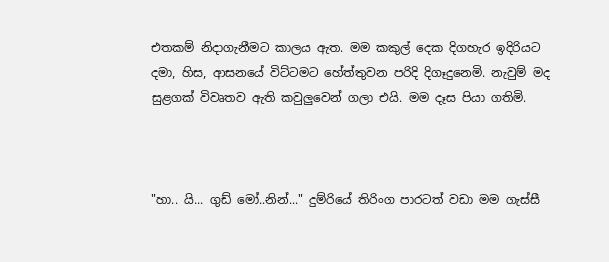එතකම් නිදාගැනීමට කාලය ඇත. මම කකුල් දෙක දිගහැර ඉදිරියට දමා, හිස, ආසනයේ විට්ටමට හේත්තුවන පරිදි දිගෑදුනෙමි. නැවුම් මද සුළගක් විවෘතව ඇති කවුලුවෙන් ගලා එයි. මම දෑස පියා ගතිමි.



"හා.. යි... ගුඩ් මෝ..නින්..." දුම්රියේ තිරිංග පාරටත් වඩා මම ගැස්සී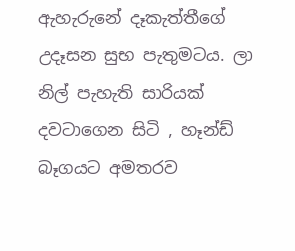ඇහැරුනේ දෑකැත්තීගේ උදෑසන සුභ පැතුමටය. ලා නිල් පැහැති සාරියක් දවටාගෙන සිටි , හෑන්ඩ් බෑගයට අමතරව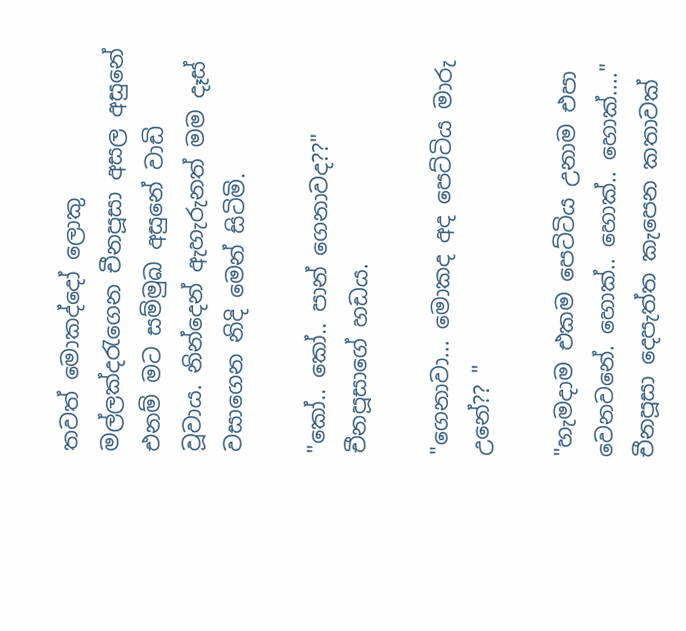තවත් මොකද්දෝ ලොකු මල්ලක්දරැගෙන චීනපූසා අසල අසුනේ එනම් මට සම්මුඛ අසුනේ වාඩි වූවාය. නින්දෙන් ඇහැරුනත් මම දෑස් වසාගෙන නිදි මෙන් සිටිමි.

"කෝ.. කෝ.. පාන් ගෙනාවද??" චීනපූසාගේ හඩය.

"ගෙනාවා... මොකද අද පෙට්ටිය මාරු උනේ?? "

"හැමදාම එකම පෙට්ටිය උනාම එපා වෙනවනේ. හොක්.. හොක්.. හොක්...." චීනපූසා දෙපැත්ත කැපෙන කතාවක්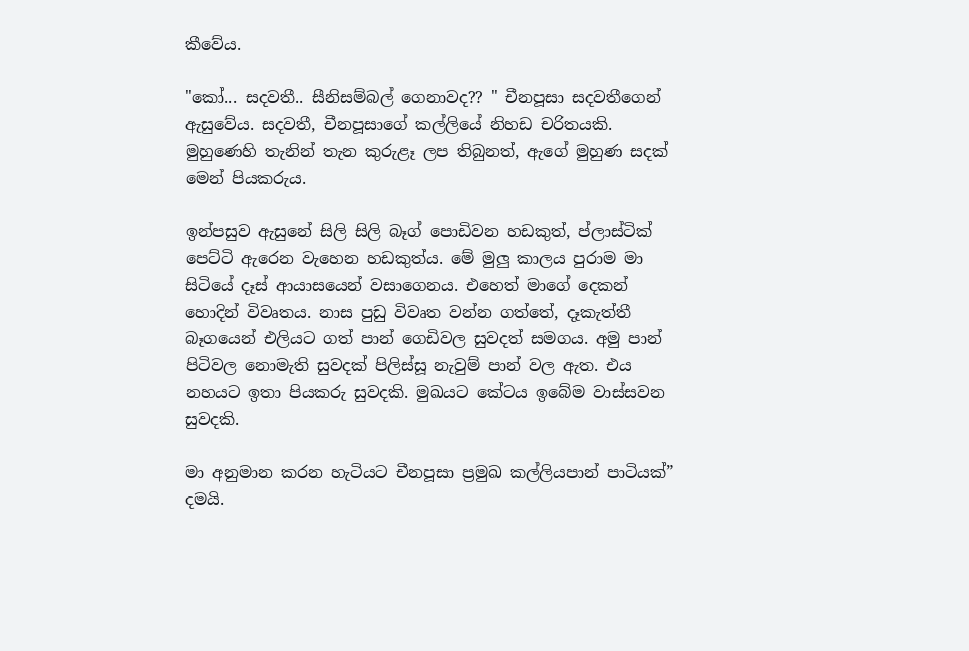කීවේය.

"කෝ... සදවතී.. සීනිසම්බල් ගෙනාවද?? " චීනපූසා සදවතීගෙන් ඇසුවේය. සදවතී, චීනපූසාගේ කල්ලියේ නිහඩ චරිතයකි. මුහුණෙහි තැනින් තැන කුරුළෑ ලප තිබුනත්, ඇගේ මුහුණ සදක් මෙන් පියකරුය.

ඉන්පසුව ඇසුනේ සිලි සිලි බෑග් පොඩිවන හඩකුත්, ප්ලාස්ටික් පෙට්ටි ඇරෙන වැහෙන හඩකුත්ය. මේ මුලු කාලය පුරාම මා සිටියේ දෑස් ආයාසයෙන් වසාගෙනය. එහෙත් මාගේ දෙකන් හොදින් විවෘතය. නාස පුඩු විවෘත වන්න ගත්තේ, දෑකැත්තී බෑගයෙන් එලියට ගත් පාන් ගෙඩිවල සුවදත් සමගය. අමු පාන් පිටිවල නොමැති සුවදක් පිලිස්සූ නැවුම් පාන් වල ඇත. එය නහයට ඉතා පියකරු සුවදකි. මුඛයට කේටය ඉබේම වාස්සවන සුවදකි.

මා අනුමාන කරන හැටියට චීනපූසා ප්‍රමුඛ කල්ලියපාන් පාටියක්” දමයි.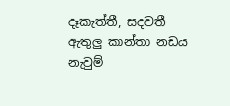දෑකැත්තී, සදවතී ඇතුලු කාන්තා නඩය නැවුම්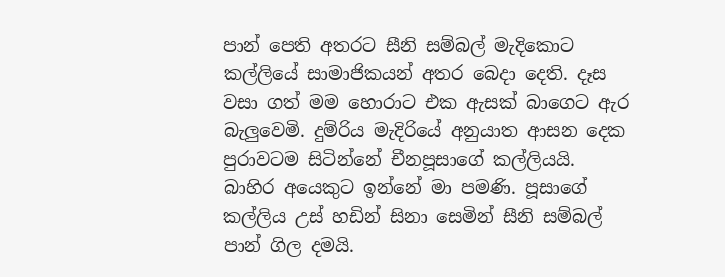පාන් පෙති අතරට සීනි සම්බල් මැදිකොට කල්ලියේ සාමාජිකයන් අතර බෙදා දෙති. දෑස වසා ගත් මම හොරාට එක ඇසක් බාගෙට ඇර බැලුවෙමි. දුම්රිය මැදිරියේ අනුයාත ආසන දෙක පුරාවටම සිටින්නේ චීනපූසාගේ කල්ලියයි. බාහිර අයෙකුට ඉන්නේ මා පමණි. පූසාගේ කල්ලිය උස් හඩින් සිනා සෙමින් සීනි සම්බල් පාන් ගිල දමයි.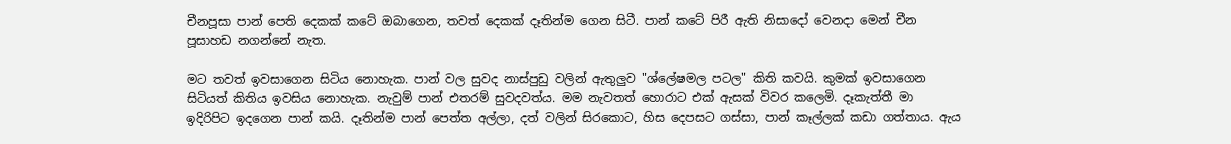චීනපූසා පාන් පෙති දෙකක් කටේ ඔබාගෙන, තවත් දෙකක් දෑතින්ම ගෙන සිටී. පාන් කටේ පිරී ඇති නිසාදෝ වෙනදා මෙන් චීන පූසාහඩ නගන්නේ නැත.

මට තවත් ඉවසාගෙන සිටිය නොහැක. පාන් වල සුවද නාස්පුඩු වලින් ඇතුලුව "ශ්ලේෂමල පටල" කිති කවයි. කුමක් ඉවසාගෙන සිටියත් කිතිය ඉවසිය නොහැක. නැවුම් පාන් එතරම් සුවදවත්ය. මම නැවතත් හොරාට එක් ඇසක් විවර කලෙමි. දෑකැත්තී මා ඉදිරිපිට ඉදගෙන පාන් කයි. දෑතින්ම පාන් පෙත්ත අල්ලා, දත් වලින් සිරකොට, හිස දෙපසට ගස්සා, පාන් කෑල්ලක් කඩා ගත්තාය. ඇය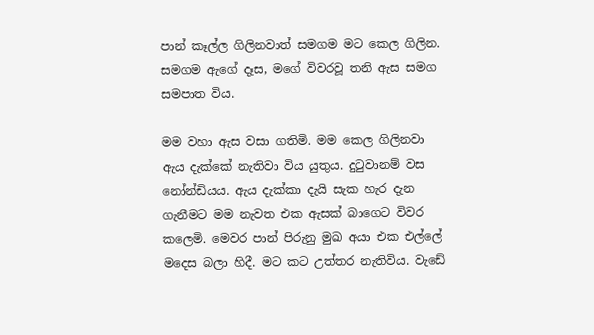පාන් කෑල්ල ගිලිනවාත් සමගම මට කෙල ගිලින. සමගම ඇගේ දෑස, මගේ විවරවූ තනි ඇස සමග සමපාත විය.

මම වහා ඇස වසා ගතිමි. මම කෙල ගිලිනවා ඇය දැක්කේ නැතිවා විය යුතුය. දුටුවානම් වස නෝන්ඩියය. ඇය දැක්කා දැයි සැක හැර දැන ගැනීමට මම නැවත එක ඇසක් බාගෙට විවර කලෙමි. මෙවර පාන් පිරුනු මුඛ අයා එක එල්ලේ මදෙස බලා හිදී. මට කට උත්තර නැතිවිය. වැඩේ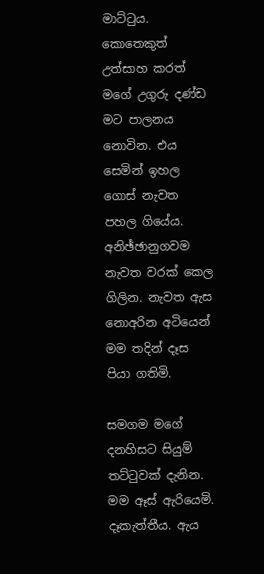මාට්ටුය. කොතෙකුත් උත්සාහ කරත් මගේ උගුරු දණ්ඩ මට පාලනය නොවින. එය සෙමින් ඉහල ගොස් නැවත පහල ගියේය. අනිඡ්ඡානුගවම නැවත වරක් කෙල ගිලින. නැවත ඇස නොඅරින අටියෙන් මම තදින් දෑස පියා ගතිමි.

සමගම මගේ දනහිසට සියුම් තට්ටුවක් දැනින. මම ඈස් ඇරියෙමි. දෑකැත්තීය. ඇය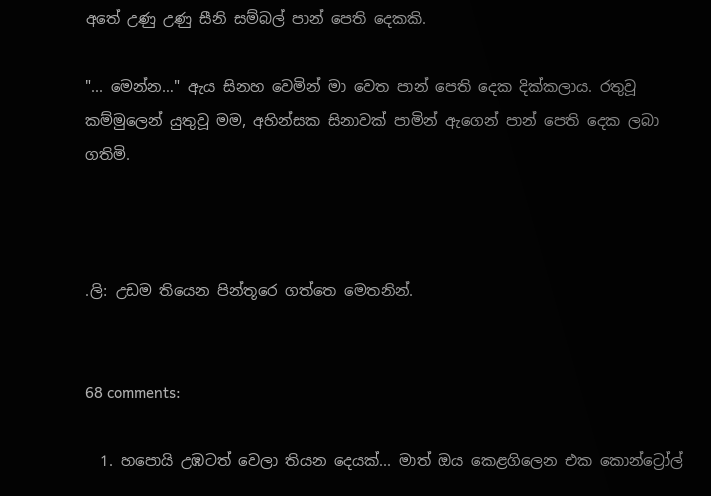අතේ උණු උණු සීනි සම්බල් පාන් පෙති දෙකකි.

"... මෙන්න…" ඇය සිනහ වෙමින් මා වෙත පාන් පෙති දෙක දික්කලාය. රතුවූ කම්මුලෙන් යුතුවූ මම, අහින්සක සිනාවක් පාමින් ඇගෙන් පාන් පෙති දෙක ලබා ගතිමි.



.ලි: උඩම තියෙන පින්තූරෙ ගත්තෙ මෙතනින්.


68 comments:

  1. හපොයි උඹටත් වෙලා තියන දෙයක්... මාත් ඔය කෙළගිලෙන එක කොන්ට්‍රෝල්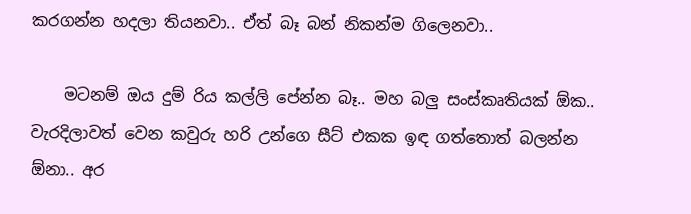කරගන්න හදලා තියනවා.. ඒත් බෑ බන් නිකන්ම ගිලෙනවා..

    මටනම් ඔය දුම් රිය කල්ලි පේන්න බෑ.. මහ බලු සංස්කෘතියක් ඕක.. වැරදිලාවත් වෙන කවුරු හරි උන්ගෙ සීට් එකක ඉඳ ගත්තොත් බලන්න ඕනා.. අර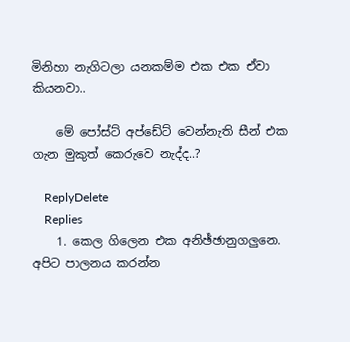මිනිහා නැගිටලා යනකම්ම එක එක ඒවා කියනවා..

    මේ පෝස්ට් අප්ඩේට් වෙන්නැති සීන් එක ගැන මුකුත් කෙරුවෙ නැද්ද..?

    ReplyDelete
    Replies
    1. කෙල ගිලෙන එක අනිඡ්ඡානුගලුනෙ. අපිට පාලනය කරන්න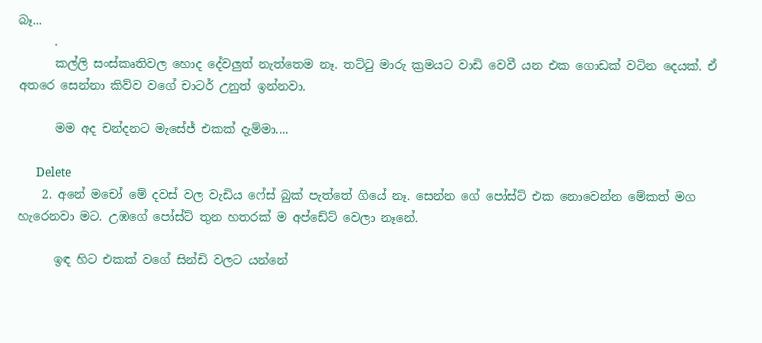බෑ...
      .
      කල්ලි සංස්කෘතිවල හොද දේවලුත් නැත්තෙම නෑ. තට්‍ටු මාරු ක්‍රමයට වාඩි වෙවී යන එක ගොඩක් වටින දෙයක්. ඒ අතරෙ සෙන්නා කිව්ව වගේ චාටර් උනුත් ඉන්නවා.

      මම අද චන්දනට මැසේජ් එකක් දැම්මා....

      Delete
    2. අනේ මචෝ මේ දවස් වල වැඩිය ෆේස් බුක් පැත්තේ ගියේ නෑ. සෙන්න ගේ පෝස්ට් එක නොවෙන්න මේකත් මග හැරෙනවා මට. උඹගේ පෝස්ට් තුන හතරක් ම අප්ඩේට් වෙලා නෑනේ.

      ඉඳ හිට එකක් වගේ සින්ඩි වලට යන්නේ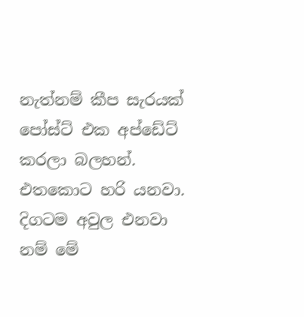නැත්නම් කීප සැරයක් පෝස්ට් එක අප්ඩේට් කරලා බලහන්. එතකොට හරි යනවා. දිගටම අවුල එනවා නම් මේ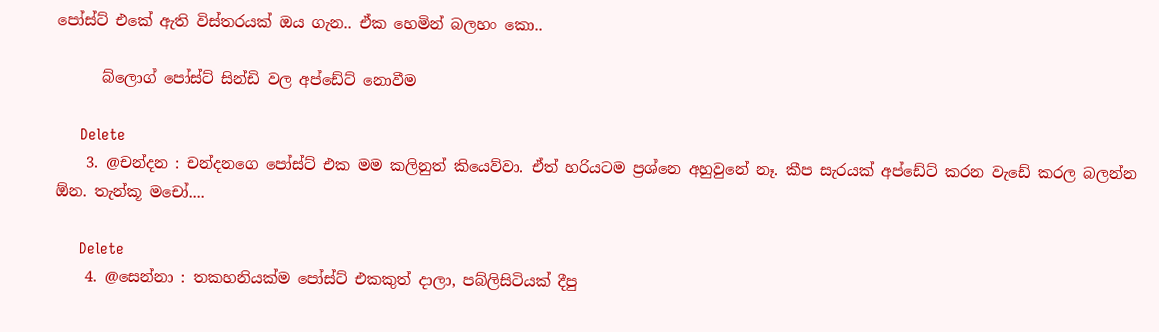පෝස්ට් එකේ ඇති විස්තරයක් ඔය ගැන.. ඒක හෙමින් බලහං කො..

      බ්ලොග් පෝස්ට් සින්ඩි වල අප්ඩේට් නොවීම

      Delete
    3. @චන්දන : චන්දනගෙ පෝස්ට් එක මම කලිනුත් කියෙව්වා. ඒත් හරියටම ප්‍රශ්නෙ අහුවුනේ නෑ. කීප සැරයක් අප්ඩේට් කරන වැඩේ කරල බලන්න ඕන. තැන්කූ මචෝ....

      Delete
    4. @සෙන්නා : තකහනියක්ම පෝස්ට් එකකුත් දාලා, පබ්ලිසිටියක් දීපු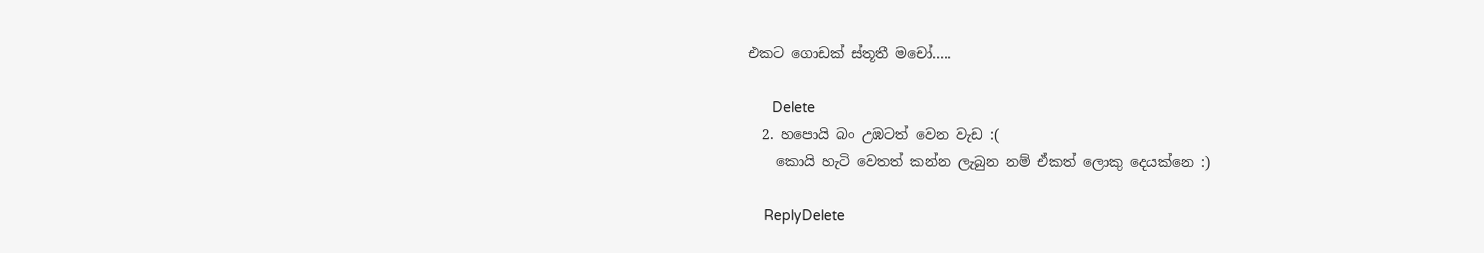එකට ගොඩක් ස්තූතී මචෝ.....

      Delete
  2. හපොයි බං උඹටත් වෙන වැඩ :(
    කොයි හැටි වෙතත් කන්න ලැබුන නම් ඒකත් ලොකු දෙයක්නෙ :)

    ReplyDelete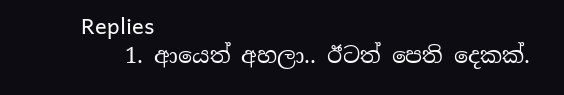Replies
    1. ආයෙත් අහලා.. ඊටත් පෙති දෙකක්.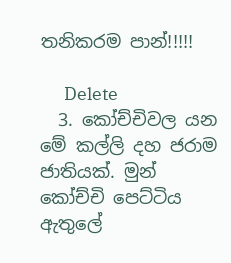තනිකරම පාන්!!!!!

      Delete
  3. කෝච්චිවල යන මේ කල්ලි දහ ජරාම ජාතියක්. මුන් කෝච්චි පෙට්ටිය ඇතුලේ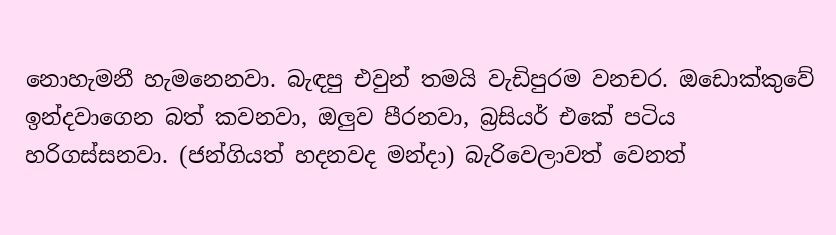නොහැමනී හැමනෙනවා. බැඳපු එවුන් තමයි වැඩිපුරම වනචර. ඔඩොක්කුවේ ඉන්දවාගෙන බත් කවනවා, ඔලුව පීරනවා, බ්‍රසියර් එකේ පටිය හරිගස්සනවා. (ජන්ගියත් හදනවද මන්දා) බැරිවෙලාවත් වෙනත්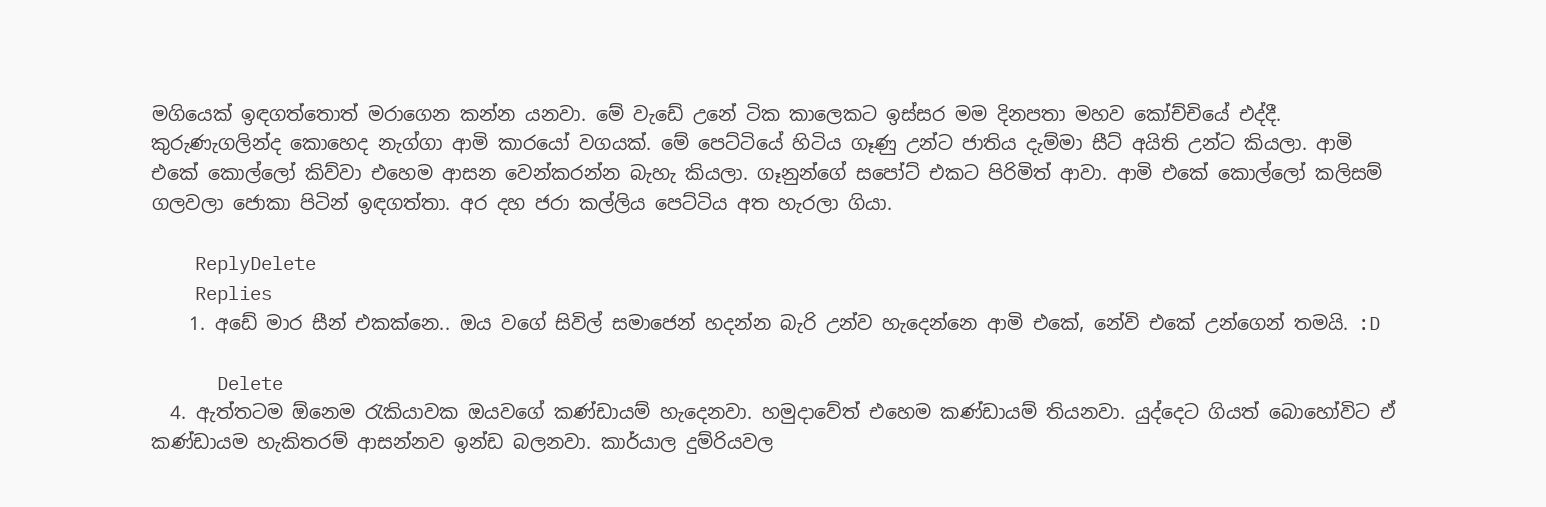මගියෙක් ඉඳගත්තොත් මරාගෙන කන්න යනවා. මේ වැඩේ උනේ ටික කාලෙකට ඉස්සර මම දිනපතා මහව කෝච්චියේ එද්දී. කුරුණැගලින්ද කොහෙද නැග්ගා ආමි කාරයෝ වගයක්. මේ පෙට්ටියේ හිටිය ගෑණු උන්ට ජාතිය දැම්මා සීට් අයිති උන්ට කියලා. ආමි එකේ කොල්ලෝ කිව්වා එහෙම ආසන වෙන්කරන්න බැහැ කියලා. ගෑනුන්ගේ සපෝට් එකට පිරිමිත් ආවා. ආමි එකේ කොල්ලෝ කලිසම් ගලවලා ජොකා පිටින් ඉඳගත්තා. අර දහ ජරා කල්ලිය පෙට්ටිය අත හැරලා ගියා.

    ReplyDelete
    Replies
    1. අඩේ මාර සීන් එකක්නෙ.. ඔය වගේ සිවිල් සමාජෙන් හදන්න බැරි උන්ව හැදෙන්නෙ ආමි එකේ, නේවි එකේ උන්ගෙන් තමයි. :D

      Delete
  4. ඇත්තටම ඕනෙම රැකියාවක ඔයවගේ කණ්ඩායම් හැදෙනවා. හමුදාවේත් එහෙම කණ්ඩායම් තියනවා. යුද්දෙට ගියත් බොහෝවිට ඒ කණ්ඩායම හැකිතරම් ආසන්නව ඉන්ඩ බලනවා. කාර්යාල දුම්රියවල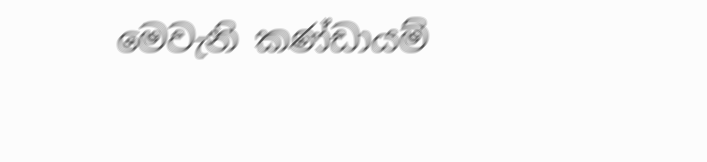මෙවැනි කණ්ඩායම්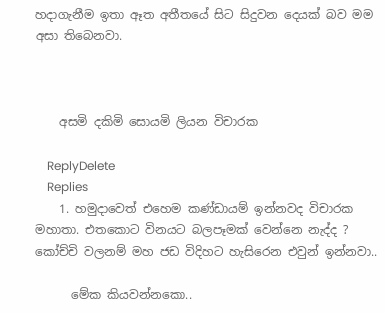හදාගැනීම ඉතා ඈත අතීතයේ සිට සිදුවන දෙයක් බව මම අසා තිබෙනවා.



    අසමි දකිමි සොයමි ලියන විචාරක

    ReplyDelete
    Replies
    1. හමුදාවෙත් එහෙම කණ්ඩායම් ඉන්නවද විචාරක මහාතා. එතකොට විනයට බලපෑමක් වෙන්නෙ නැද්ද ? කෝච්චි වලනම් මහ ජඩ විදිහට හැසිරෙන එවුන් ඉන්නවා..

      මේක කියවන්නකො..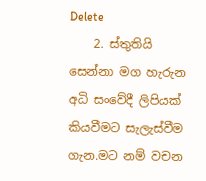Delete
    2. ස්තුතියි සෙන්නා මග හැරුන අධි සංවේදී ලිපියක් කියවීමට සැලැස්වීම ගැන.මට නම් වචන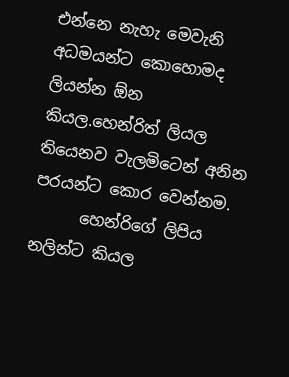එන්නෙ නැහැ මෙවැනි අධමයන්ට කොහොමද ලියන්න ඕන කියල.හෙන්රිත් ලියල තියෙනව වැලමිටෙන් අනින පරයන්ට කොර වෙන්නම.
      හෙන්රිගේ ලිපිය නලින්ට කියල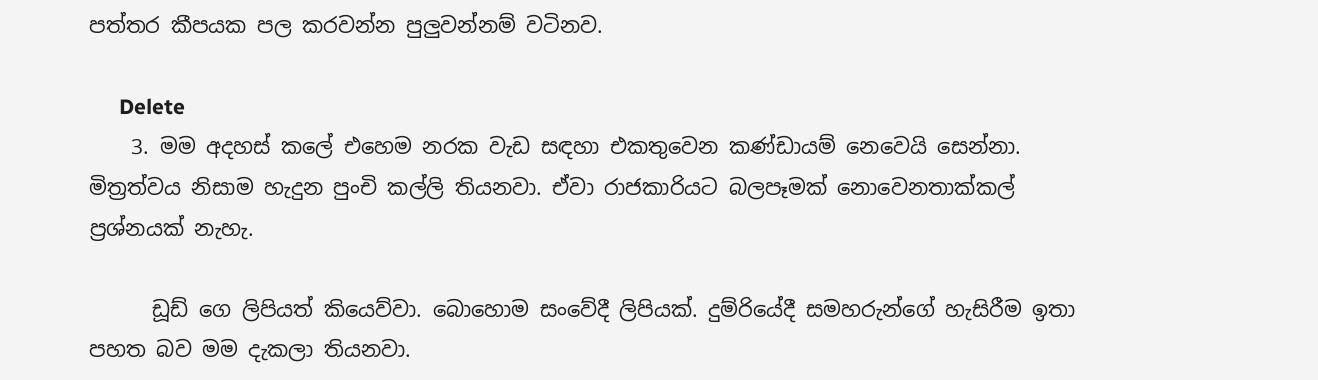පත්තර කීපයක පල කරවන්න පුලුවන්නම් වටිනව.

      Delete
    3. මම අදහස් කලේ එහෙම නරක වැඩ සඳහා එකතුවෙන කණ්ඩායම් නෙවෙයි සෙන්නා. මිත්‍රත්වය නිසාම හැදුන පුංචි කල්ලි තියනවා. ඒවා රාජකාරියට බලපෑමක් නොවෙනතාක්කල් ප්‍රශ්නයක් නැහැ.

      ඩූඩ් ගෙ ලිපියත් කියෙව්වා. බොහොම සංවේදී ලිපියක්. දුම්රියේදී සමහරුන්ගේ හැසිරීම ඉතා පහත බව මම දැකලා තියනවා.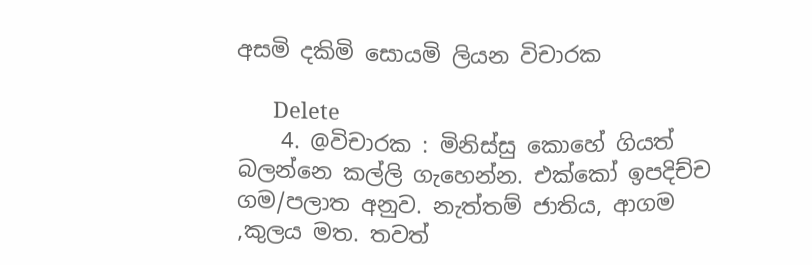අසමි දකිමි සොයමි ලියන විචාරක

      Delete
    4. @විචාරක : මිනිස්සු කොහේ ගියත් බලන්නෙ කල්ලි ගැහෙන්න. එක්කෝ ඉපදිච්ච ගම/පලාත අනුව. නැත්තම් ජාතිය, ආගම ,කුලය මත. තවත්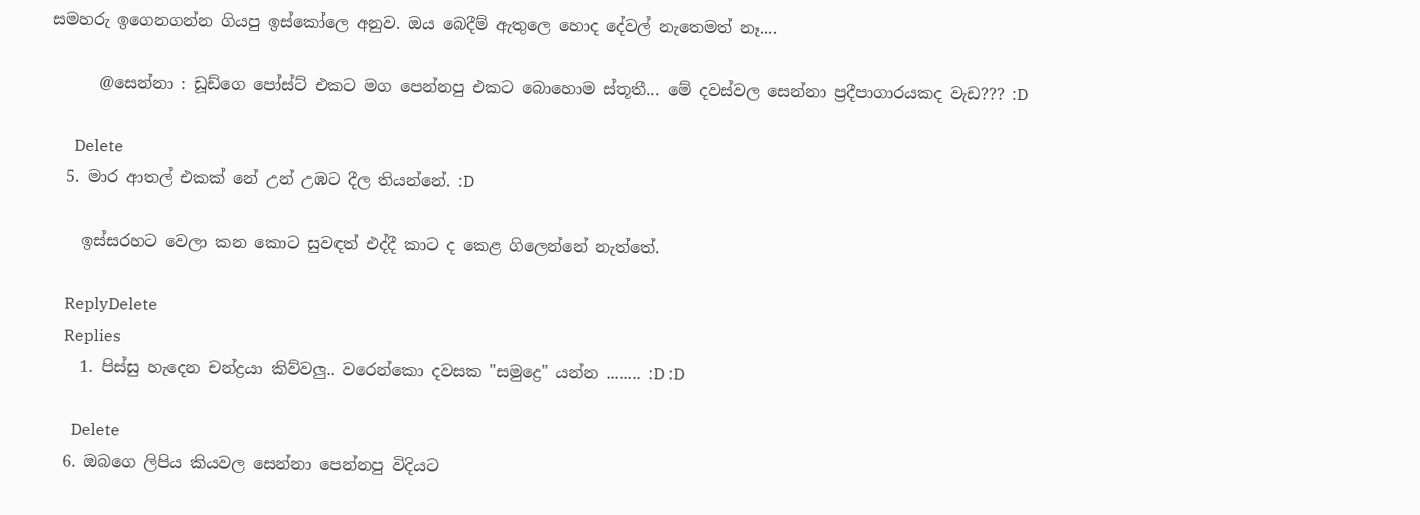සමහරු ඉගෙනගන්න ගියපු ඉස්කෝලෙ අනුව. ඔය බෙදීම් ඇතුලෙ හොද දේවල් නැතෙමත් නෑ....

      @සෙන්නා : ඩූඩ්ගෙ පෝස්ට් එකට මග පෙන්නපු එකට බොහොම ස්තූතී... මේ දවස්වල සෙන්නා ප්‍රදීපාගාරයකද වැඩ??? :D

      Delete
  5. මාර ආතල් එකක් නේ උන් උඹට දීල තියන්නේ. :D

    ඉස්සරහට වෙලා කන කොට සුවඳත් එද්දී කාට ද කෙළ ගිලෙන්නේ නැත්තේ.

    ReplyDelete
    Replies
    1. පිස්සු හැදෙන චන්ද්‍රයා කිව්වලු.. වරෙන්කො දවසක "සමුද්‍රෙ" යන්න ........ :D :D

      Delete
  6. ඔබගෙ ලිපිය කියවල සෙන්නා පෙන්නපු විදියට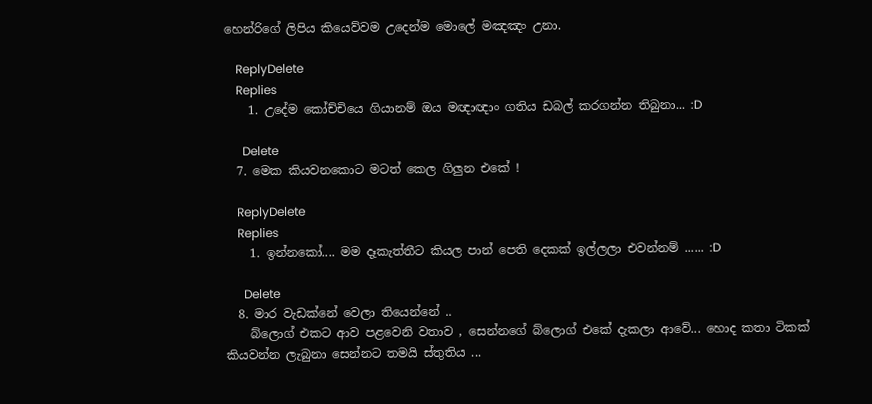හෙන්රිගේ ලිපිය කියෙව්වම උදෙන්ම මොලේ මඤඤං උනා.

    ReplyDelete
    Replies
    1. උදේම කෝච්චියෙ ගියානම් ඔය මඥාඥාං ගතිය ඩබල් කරගන්න තිබුනා... :D

      Delete
  7. මෙක කියවනකොට මටත් කෙල ගිලුන එකේ !

    ReplyDelete
    Replies
    1. ඉන්නකෝ.... මම දෑකැත්තීට කියල පාන් පෙති දෙකක් ඉල්ලලා එවන්නම් ...... :D

      Delete
  8. මාර වැඩක්නේ වෙලා තියෙන්නේ ..
    බ්ලොග් එකට ආව පළවෙනි වතාව , සෙන්නගේ බ්ලොග් එකේ දැකලා ආවේ... හොද කතා ටිකක් කියවන්න ලැබුනා සෙන්නට තමයි ස්තුතිය ...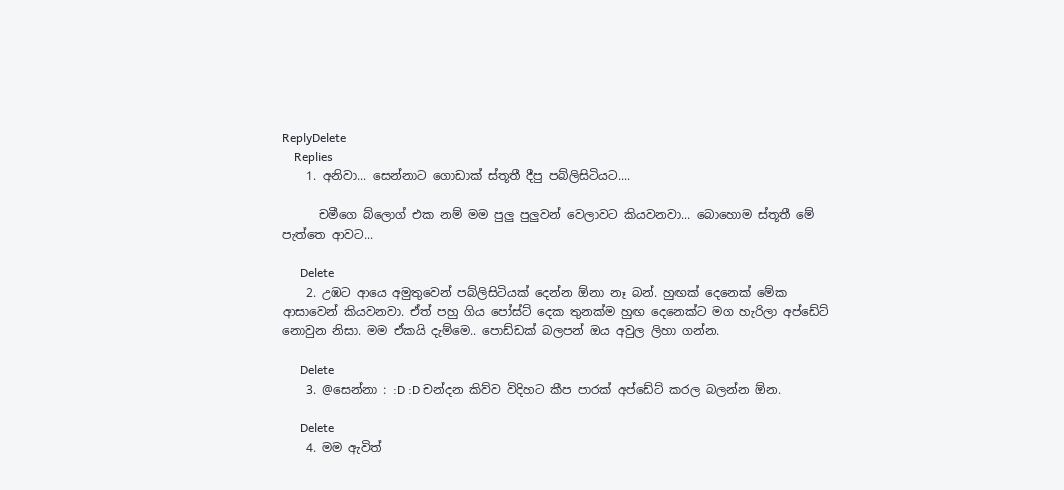ReplyDelete
    Replies
    1. අනිවා... සෙන්නාට ගොඩාක් ස්තූතී දීපු පබ්ලිසිටියට....

      චමීගෙ බ්ලොග් එක නම් මම පුලු පුලුවන් වෙලාවට කියවනවා... බොහොම ස්තූතී මේ පැත්තෙ ආවට...

      Delete
    2. උඹට ආයෙ අමුතුවෙන් පබ්ලිසිටියක් දෙන්න ඕනා නෑ බන්. හුඟක් දෙනෙක් මේක ආසාවෙන් කියවනවා. ඒත් පහු ගිය පෝස්ට් දෙක තුනක්ම හුඟ දෙනෙක්ට මග හැරිලා අප්ඩේට් නොවුන නිසා. මම ඒකයි දැම්මෙ.. පොඩ්ඩක් බලපන් ඔය අවුල ලිහා ගන්න.

      Delete
    3. @සෙන්නා : :D :D චන්දන කිව්ව විදිහට කීප පාරක් අප්ඩේට් කරල බලන්න ඕන.

      Delete
    4. මම ඇවිත්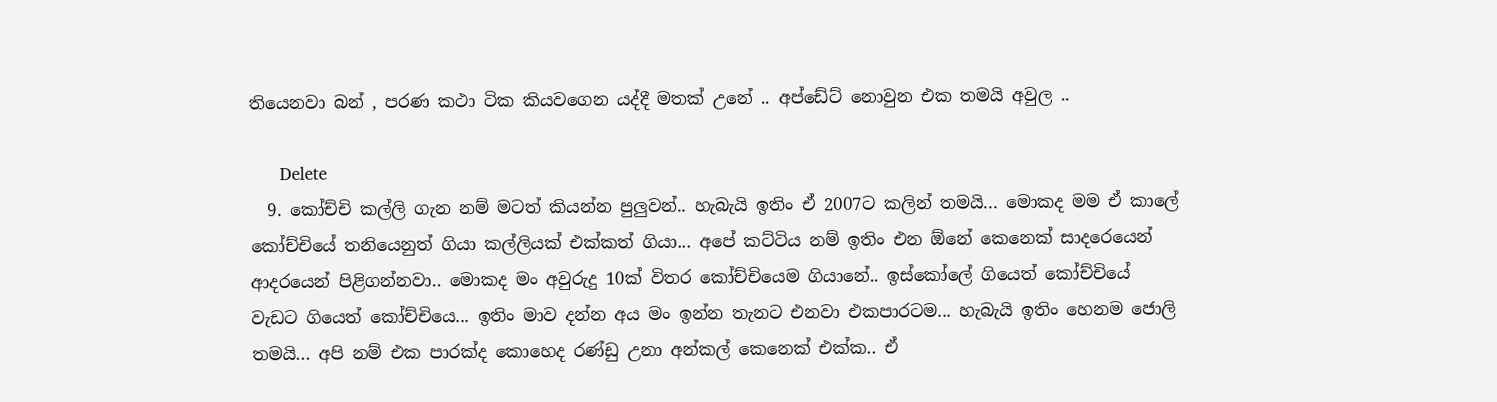තියෙනවා බන් , පරණ කථා ටික කියවගෙන යද්දී මතක් උනේ .. අප්ඩේට් නොවුන එක තමයි අවුල ..

      Delete
  9. කෝච්චි කල්ලි ගැන නම් මටත් කියන්න පුලුවන්.. හැබැයි ඉතිං ඒ 2007ට කලින් තමයි... මොකද මම ඒ කාලේ කෝච්චියේ තනියෙනුත් ගියා කල්ලියක් එක්කත් ගියා... අපේ කට්ටිය නම් ඉතිං එන ඕනේ කෙනෙක් සාදරෙයෙන් ආදරයෙන් පිළිගන්නවා.. මොකද මං අවුරුදු 10ක් විතර කෝච්චියෙම ගියානේ.. ඉස්කෝලේ ගියෙත් කෝච්චියේ වැඩට ගියෙත් කෝච්චියෙ... ඉතිං මාව දන්න අය මං ඉන්න තැනට එනවා එකපාරටම... හැබැයි ඉතිං හෙනම ජොලි තමයි... අපි නම් එක පාරක්ද කොහෙද රණ්ඩු උනා අන්කල් කෙනෙක් එක්ක.. ඒ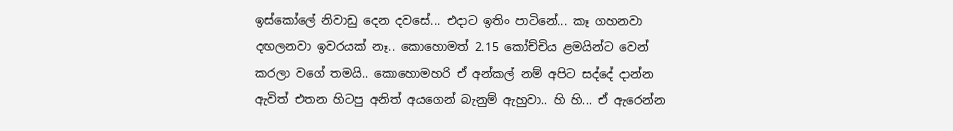ඉස්කෝලේ නිවාඩු දෙන දවසේ... එදාට ඉතිං පාටිනේ... කෑ ගහනවා දඟලනවා ඉවරයක් නෑ.. කොහොමත් 2.15 කෝච්චිය ළමයින්ට වෙන් කරලා වගේ තමයි.. කොහොමහරි ඒ අන්කල් නම් අපිට සද්දේ දාන්න ඇවිත් එතන හිටපු අනිත් අයගෙන් බැනුම් ඇහුවා.. හි හි... ඒ ඇරෙන්න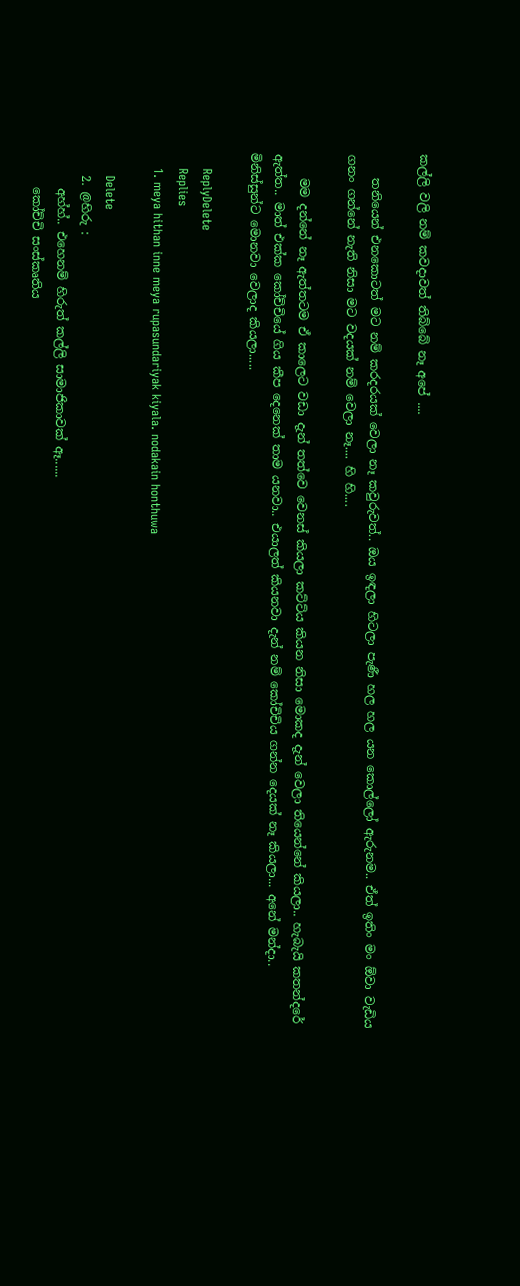කල්ලි වලි නම් කවදාවත් තිබ්බේ නෑ අපේ ....

    තනියෙන් එනකොටත් මට නම් කරදරයක් වෙලා නෑ කවුරුවත්.. ඔය ඉඳලා හිටලා පැණී හල හල යන කොල්ලෝ ඇරුනම.. ඒත් ඉතිං මං ඕවා වැඩිය ගනං ගන්නේ නැති නිසා මට වදයක් නම් වෙලා නෑ.... හි හි....

    මම දන්නේ නෑ ඇත්තටම ඒ කාලෙට වඩා දැන් තත්වෙ වෙනස් කියලා කට්ට්ය කියන නිසා මොකද දැන් වෙලා තියෙන්නේ කියලා.. හැබැයි කතන්දරේ ඇත්ත.. මාත් එක්ක කෝච්චියේ ගිය කීප දෙනෙක් තාම යනවා.. එයාලත් කියනවා දැන් නම් කෝචිචිය ගන්න දෙයක් නෑ කියලා... අනේ මන්දා.. මිනිස්සුන්ට මොනවා වෙලාද කියලා.....

    ReplyDelete
    Replies
    1. meya hithan inne meya rupasundariyak kiyala. nodakain honthuwa

      Delete
    2. @හිරු :
      අහ්හ්.. එහෙනම් හිරුත් කල්ලි සාමාජිකාවක් ඈ......
      කෝච්චි සංස්කෘතිය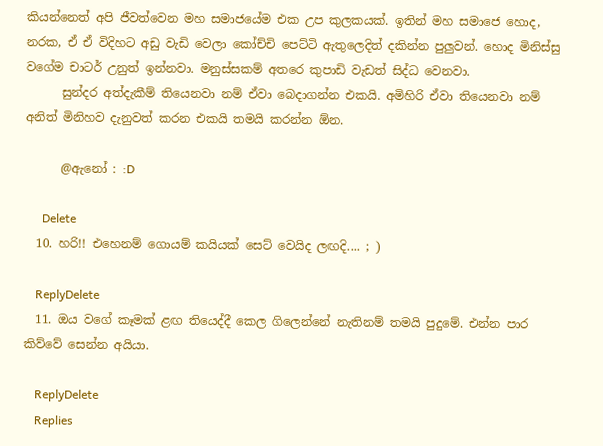කියන්නෙත් අපි ජීවත්වෙන මහ සමාජයේම එක උප කුලකයක්. ඉතින් මහ සමාජෙ හොද, නරක, ඒ ඒ විදිහට අඩු වැඩි වෙලා කෝච්චි පෙට්ටි ඇතුලෙදිත් දකින්න පුලුවන්. හොද මිනිස්සු වගේම චාටර් උනුත් ඉන්නවා. මනුස්සකම් අතරෙ කුපාඩි වැඩත් සිද්ධ වෙනවා.
      සුන්දර අත්දැකීම් තියෙනවා නම් ඒවා බෙදාගන්න එකයි. අමිහිරි ඒවා තියෙනවා නම් අනිත් මිනිහව දැනුවත් කරන එකයි තමයි කරන්න ඕන.

      @ඇනෝ : :D

      Delete
  10. හරි!! එහෙනම් ගොයම් කයියක් සෙට් වෙයිද ලඟදි.... ; )

    ReplyDelete
  11. ඔය වගේ කෑමක් ළඟ තියෙද්දී කෙල ගිලෙන්නේ නැතිනම් තමයි පුදුමේ. එන්න පාර කිව්වේ සෙන්න අයියා.

    ReplyDelete
    Replies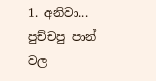1. අනිවා... පුච්චපු පාන් වල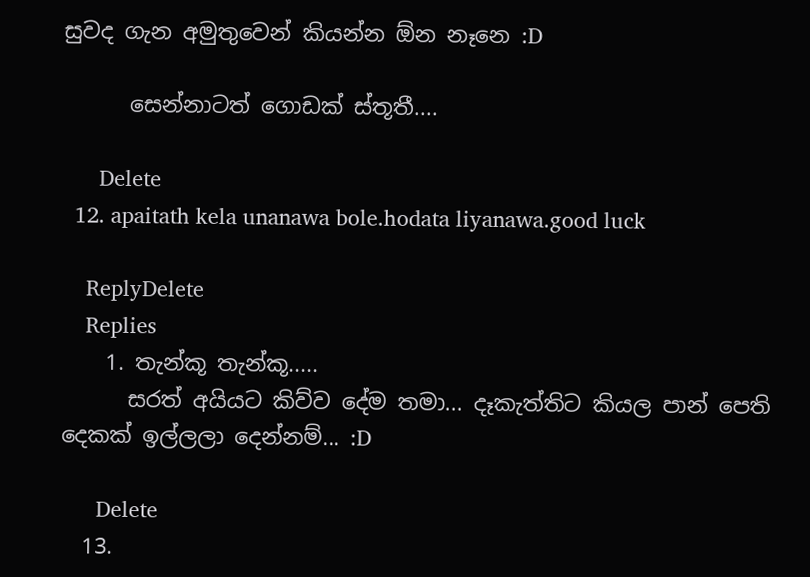සුවද ගැන අමුතුවෙන් කියන්න ඕන නෑනෙ :D

      සෙන්නාටත් ගොඩක් ස්තූතී....

      Delete
  12. apaitath kela unanawa bole.hodata liyanawa.good luck

    ReplyDelete
    Replies
    1. තැන්කූ තැන්කූ.....
      සරත් අයියට කිව්ව දේම තමා... දෑකැත්තිට කියල පාන් පෙති දෙකක් ඉල්ලලා දෙන්නම්... :D

      Delete
  13.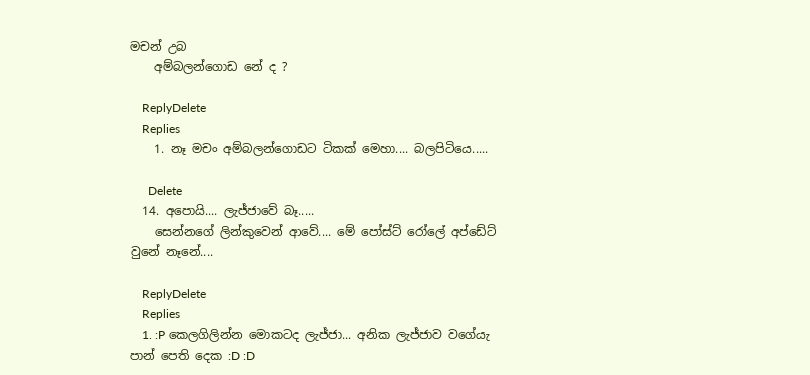මචන් උබ
    අම්බලන්ගොඩ නේ ද ?

    ReplyDelete
    Replies
    1. නෑ මචං අම්බලන්ගොඩට ටිකක් මෙහා.... බලපිටියෙ.....

      Delete
  14. අපොයි.... ලැජ්ජාවේ බෑ.....
    සෙන්නගේ ලින්කුවෙන් ආවේ.... මේ පෝස්ට් රෝලේ අප්ඩේට් වුනේ නෑනේ....

    ReplyDelete
    Replies
    1. :P කෙලගිලින්න මොකටද ලැජ්ජා... අනික ලැජ්ජාව වගේයැ පාන් පෙති දෙක :D :D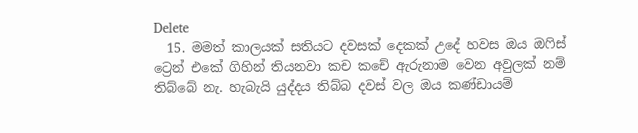Delete
  15. මමත් කාලයක් සතියට දවසක් දෙකක් උදේ හවස ඔය ඔෆිස් ට්‍රෙන් එකේ ගිහින් තියනවා කච කචේ ඇරුනාම වෙන අවුලක් නම් තිබ්බේ නැ. හැබැයි යුද්දය තිබ්බ දවස් වල ඔය කණ්ඩායම්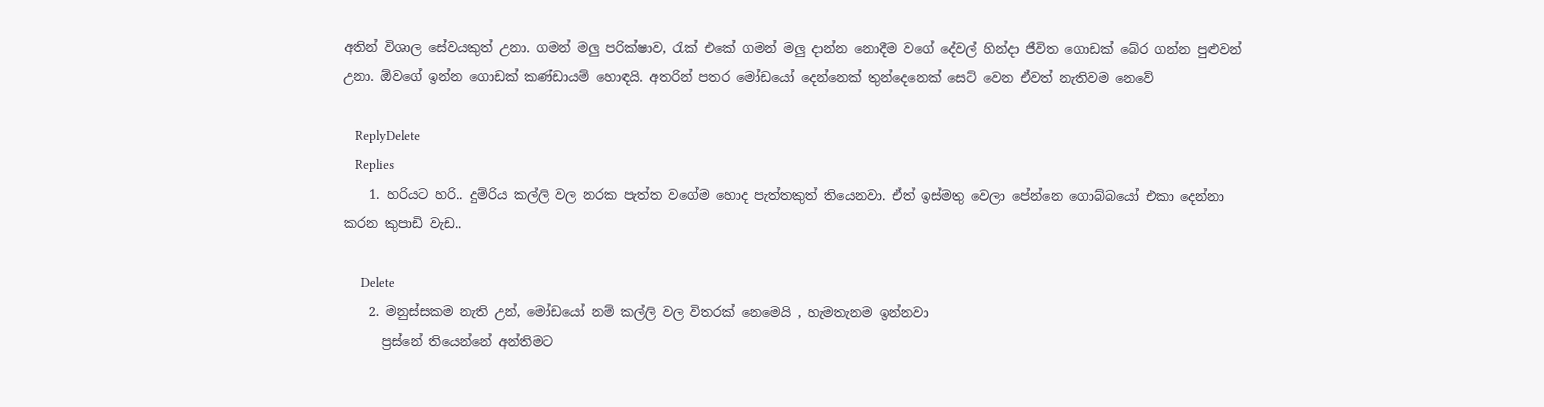අතින් විශාල සේවයකුත් උනා. ගමන් මලු පරික්ෂාව, රැක් එකේ ගමන් මලු දාන්න නොදීම වගේ දේවල් හින්දා ජීවිත ගොඩක් බේර ගන්න පුළුවන් උනා. ඕවගේ ඉන්න ගොඩක් කණ්ඩායම් හොඳයි. අතරින් පතර මෝඩයෝ දෙන්නෙක් තුන්දෙනෙක් සෙට් වෙන ඒවත් නැතිවම නෙවේ

    ReplyDelete
    Replies
    1. හරියට හරි.. දුම්රිය කල්ලි වල නරක පැත්ත වගේම හොද පැත්තකුත් තියෙනවා. ඒත් ඉස්මතු වෙලා පේන්නෙ ගොබ්බයෝ එකා දෙන්නා කරන කුපාඩි වැඩ..

      Delete
    2. මනුස්සකම නැති උන්, මෝඩයෝ නම් කල්ලි වල විතරක් නෙමෙයි , හැමතැනම ඉන්නවා
      ප්‍රස්නේ තියෙන්නේ අන්තිමට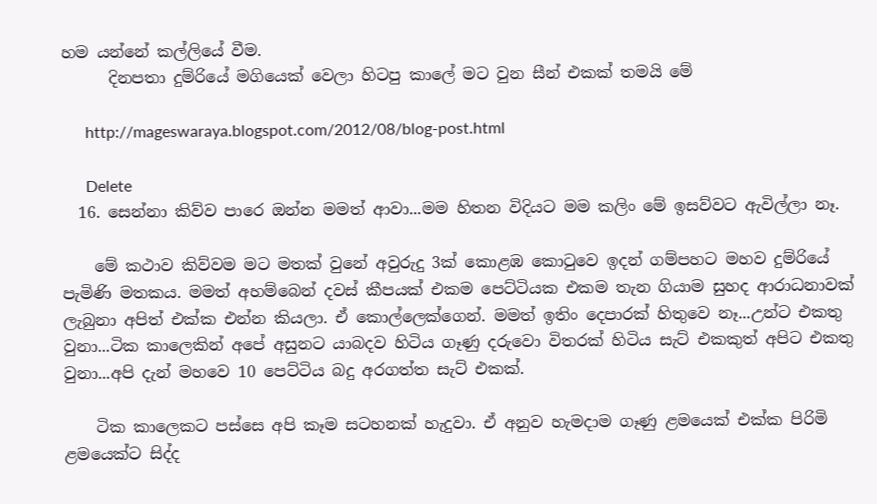හම යන්නේ කල්ලියේ වීම.
      දිනපතා දුම්රියේ මගියෙක් වෙලා හිටපු කාලේ මට වුන සීන් එකක් තමයි මේ

      http://mageswaraya.blogspot.com/2012/08/blog-post.html

      Delete
  16. සෙන්නා කිව්ව පාරෙ ඔන්න මමත් ආවා...මම හිතන විදියට මම කලිං මේ ඉසව්වට ඇවිල්ලා නෑ.

    මේ කථාව කිව්වම මට මතක් වුනේ අවුරුදු 3ක් කොළඹ කොටුවෙ ඉදන් ගම්පහට මහව දුම්රියේ පැමිණි මතකය. මමත් අහම්බෙන් දවස් කීපයක් එකම පෙට්ටියක එකම තැන ගියාම සුහද ආරාධනාවක් ලැබුනා අපිත් එක්ක එන්න කියලා. ඒ කොල්ලෙක්ගෙන්. මමත් ඉතිං දෙපාරක් හිතුවෙ නෑ...උන්ට එකතු වුනා...ටික කාලෙකින් අපේ අසුනට යාබදව හිටිය ගෑණු දරුවො විතරක් හිටිය සැට් එකකුත් අපිට එකතු වුනා...අපි දැන් මහවෙ 10 පෙට්ටිය බදු අරගත්ත සැට් එකක්.

    ටික කාලෙකට පස්සෙ අපි කෑම සටහනක් හැදුවා. ඒ අනුව හැමදාම ගෑණු ළමයෙක් එක්ක පිරිමි ළමයෙක්ට සිද්ද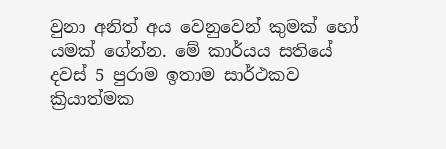වුනා අනිත් අය වෙනුවෙන් කුමක් හෝ යමක් ගේන්න. මේ කාර්යය සතියේ දවස් 5 පුරාම ඉතාම සාර්ථකව ක්‍රියාත්මක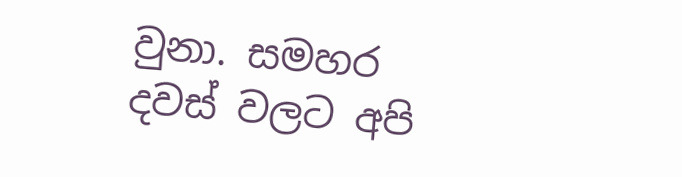වුනා. සමහර දවස් වලට අපි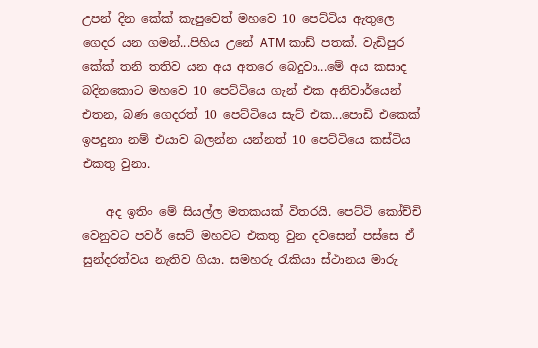උපන් දින කේක් කැපුවෙත් මහවෙ 10 පෙට්ටිය ඇතුලෙ ගෙදර යන ගමන්...පිහිය උනේ ATM කාඩ් පතක්. වැඩිපුර කේක් තනි තතිව යන අය අතරෙ බෙදුවා...මේ අය කසාද බදිනකොට මහවෙ 10 පෙට්ටියෙ ගැන් එක අනිවාර්යෙන් එතන, බණ ගෙදරත් 10 පෙට්ටියෙ සැට් එක...පොඩි එකෙක් ඉපදුනා නම් එයාව බලන්න යන්නත් 10 පෙට්ටියෙ කස්ටිය එකතු වුනා.

    අද ඉතිං මේ සියල්ල මතකයක් විතරයි. පෙට්ටි කෝච්චි වෙනුවට පවර් සෙට් මහවට එකතු වුන දවසෙන් පස්සෙ ඒ සුන්දරත්වය නැතිව ගියා. සමහරු රැකියා ස්ථානය මාරු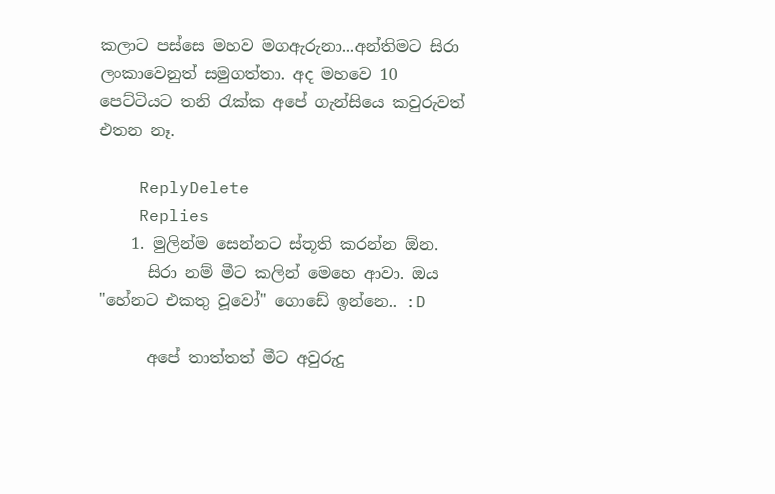කලාට පස්සෙ මහව මගඇරුනා...අන්තිමට සිරා ලංකාවෙනුත් සමුගත්තා. අද මහවෙ 10 පෙට්ටියට තනි රැක්ක අපේ ගැන්සියෙ කවුරුවත් එතන නෑ.

    ReplyDelete
    Replies
    1. මුලින්ම සෙන්නට ස්තූති කරන්න ඕන.
      සිරා නම් මීට කලින් මෙහෙ ආවා. ඔය "හේනට එකතු වූවෝ" ගොඩේ ඉන්නෙ.. :D

      අපේ තාත්තත් මීට අවුරුදු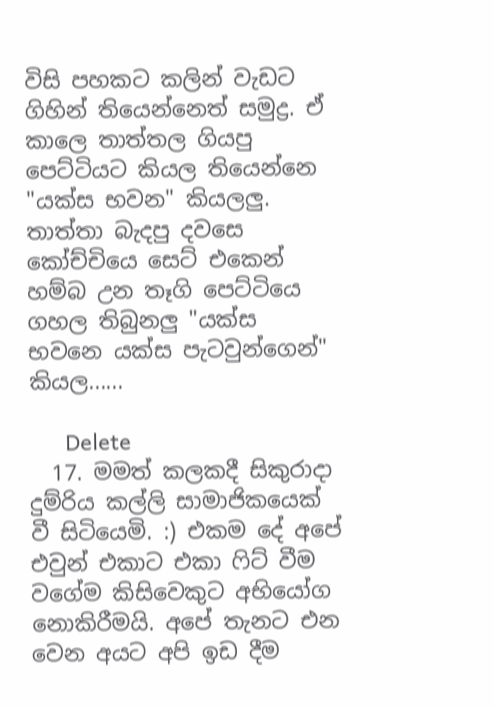විසි පහකට කලින් වැඩට ගිහින් තියෙන්නෙත් සමුද්‍ර. ඒ කාලෙ තාත්තල ගියපු පෙට්ටියට කියල තියෙන්නෙ "යක්ස භවන" කියලලු. තාත්තා බැදපු දවසෙ කෝච්චියෙ සෙට් එකෙන් හම්බ උන තෑගි පෙට්ටියෙ ගහල තිබුනලු "යක්ස භවනෙ යක්ස පැටවුන්ගෙන්" කියල......

      Delete
  17. මමත් කලකදී සිකුරාදා දුම්රිය කල්ලි සාමාජිකයෙක් වී සිටියෙමි. :) එකම දේ අපේ එවුන් එකාට එකා ෆිට් වීම වගේම කිසිවෙකුට අභියෝග නොකිරීමයි. අපේ තැනට එන වෙන අයට අපි ඉඩ දීම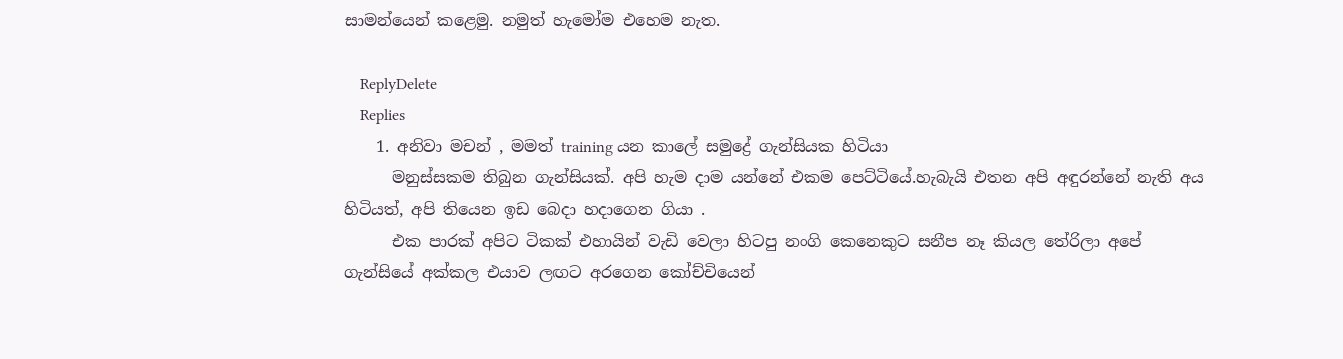සාමන්යෙන් කළෙමු. නමුත් හැමෝම එහෙම නැත.

    ReplyDelete
    Replies
    1. අනිවා මචන් , මමත් training යන කාලේ සමුද්‍රේ ගැන්සියක හිටියා
      මනුස්සකම තිබුන ගැන්සියක්. අපි හැම දාම යන්නේ එකම පෙට්ටියේ.හැබැයි එතන අපි අඳුරන්නේ නැති අය හිටියත්, අපි තියෙන ඉඩ බෙදා හදාගෙන ගියා .
      එක පාරක් අපිට ටිකක් එහායින් වැඩි වෙලා හිටපු නංගි කෙනෙකුට සනීප නෑ කියල තේරිලා අපේ ගැන්සියේ අක්කල එයාව ලඟට අරගෙන කෝච්චියෙන්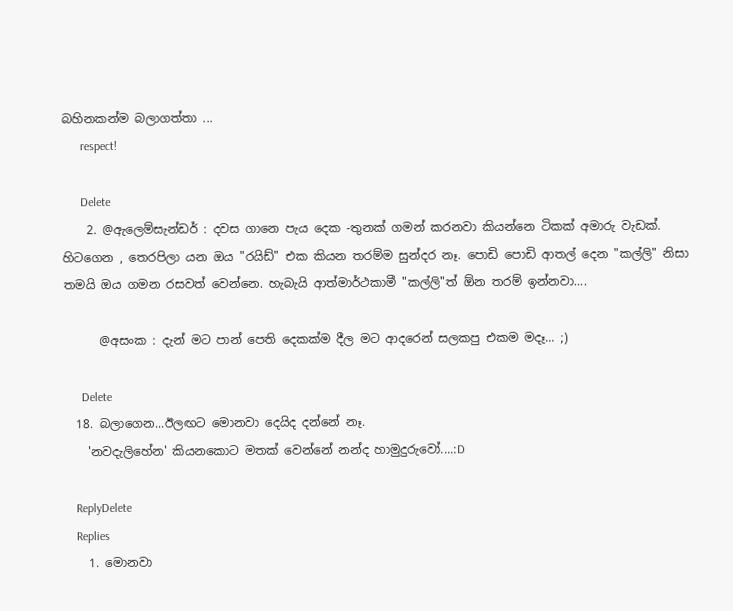බහිනකන්ම බලාගත්තා ...
      respect!

      Delete
    2. @ඇලෙම්සැන්ඩර් : දවස ගානෙ පැය දෙක -තුනක් ගමන් කරනවා කියන්නෙ ටිකක් අමාරු වැඩක්. හිටගෙන , තෙරපිලා යන ඔය "රයිඩ්" එක කියන තරම්ම සුන්දර නෑ. පොඩි පොඩි ආතල් දෙන "කල්ලි" නිසා තමයි ඔය ගමන රසවත් වෙන්නෙ. හැබැයි ආත්මාර්ථකාමී "කල්ලි"ත් ඕන තරම් ඉන්නවා....

      @අසංක : දැන් මට පාන් පෙති දෙකක්ම දීල මට ආදරෙන් සලකපු එකම මදෑ... ;)

      Delete
  18. බලාගෙන...ඊලඟට මොනවා දෙයිද දන්නේ නෑ.
    'නවදැලිහේන' කියනකොට මතක් වෙන්නේ නන්ද හාමුදුරුවෝ....:D

    ReplyDelete
    Replies
    1. මොනවා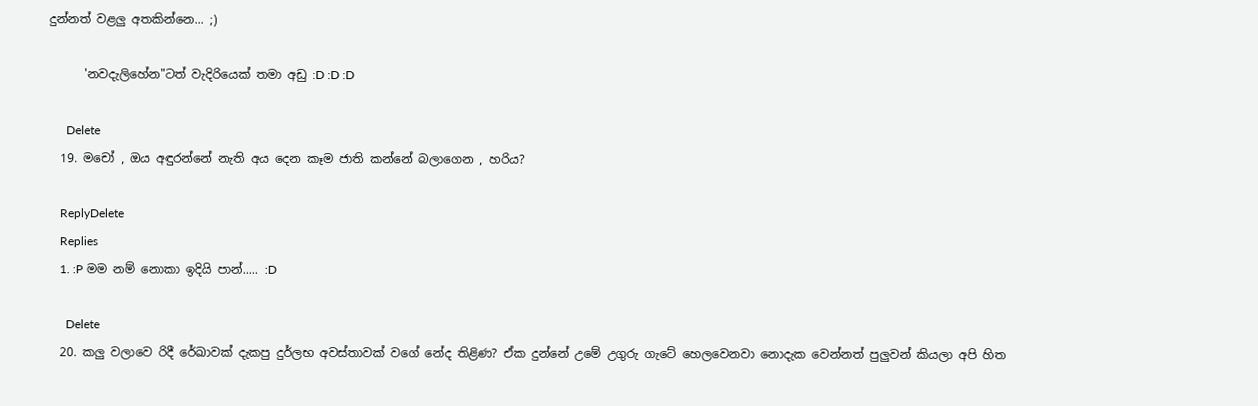දුන්නත් වළලු අතකින්නෙ... ;)

      'නවදැලිහේන"ටත් වැදිරියෙක් තමා අඩු :D :D :D

      Delete
  19. මචෝ , ඔය අඳුරන්නේ නැති අය දෙන කෑම ජාති කන්නේ බලාගෙන , හරිය?

    ReplyDelete
    Replies
    1. :P මම නම් නොකා ඉදියි පාන්..... :D

      Delete
  20. කලු වලාවෙ රිදී රේඛාවක් දැකපු දුර්ලභ අවස්තාවක් වගේ නේද තිළිණ? ඒක දුන්නේ උමේ උගුරු ගැටේ හෙලවෙනවා නොදැක වෙන්නත් පුලුවන් කියලා අපි හිත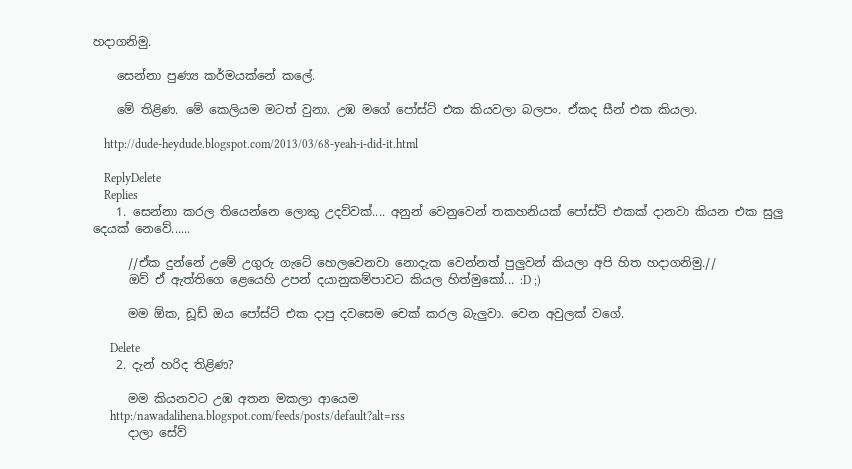හදාගනිමු.

    සෙන්නා පුණ්‍ය කර්මයක්නේ කලේ.

    මේ තිළිණ. මේ කෙලියම මටත් වුනා. උඹ මගේ පෝස්ට් එක කියවලා බලපං. ඒකද සීන් එක කියලා.

    http://dude-heydude.blogspot.com/2013/03/68-yeah-i-did-it.html

    ReplyDelete
    Replies
    1. සෙන්නා කරල තියෙන්නෙ ලොකු උදව්වක්.... අනුන් වෙනුවෙන් තකහනියක් පෝස්ට් එකක් දානවා කියන එක සුලු දෙයක් නෙවේ......

      //ඒක දුන්නේ උමේ උගුරු ගැටේ හෙලවෙනවා නොදැක වෙන්නත් පුලුවන් කියලා අපි හිත හදාගනිමු.//
      ඔව් ඒ ඇත්තිගෙ ළෙයෙහි උපන් දයානුකම්පාවට කියල හිත්මුකෝ... :D ;)

      මම ඕක, ඩූඩ් ඔය පෝස්ට් එක දාපු දවසෙම චෙක් කරල බැලුවා. වෙන අවුලක් වගේ.

      Delete
    2. දැන් හරිද තිළිණ?

      මම කියනවට උඹ අතන මකලා ආයෙම
      http:/nawadalihena.blogspot.com/feeds/posts/default?alt=rss
      දාලා සේව්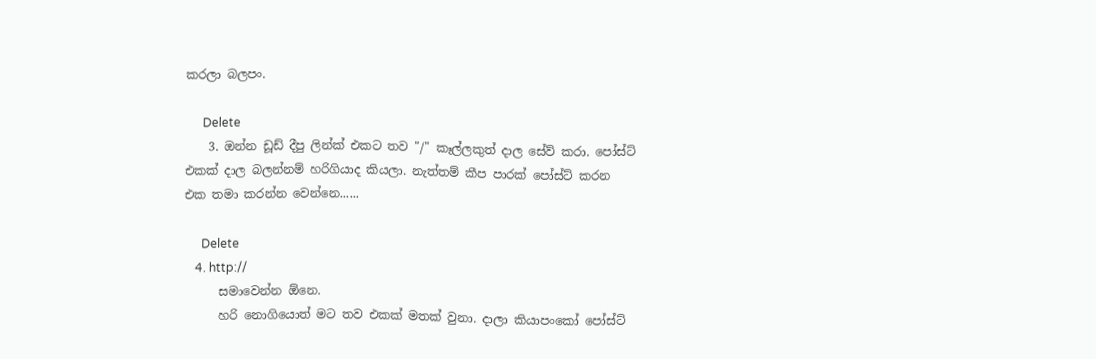කරලා බලපං.

      Delete
    3. ඔන්න ඩූඩ් දීපු ලින්ක් එකට තව "/" කෑල්ලකුත් දාල සේව් කරා. පෝස්ට් එකක් දාල බලන්නම් හරිගියාද කියලා. නැත්තම් කීප පාරක් පෝස්ට් කරන එක තමා කරන්න වෙන්නෙ......

      Delete
    4. http://
      සමාවෙන්න ඕනෙ.
      හරි නොගියොත් මට තව එකක් මතක් වුනා. දාලා කියාපංකෝ පෝස්ට්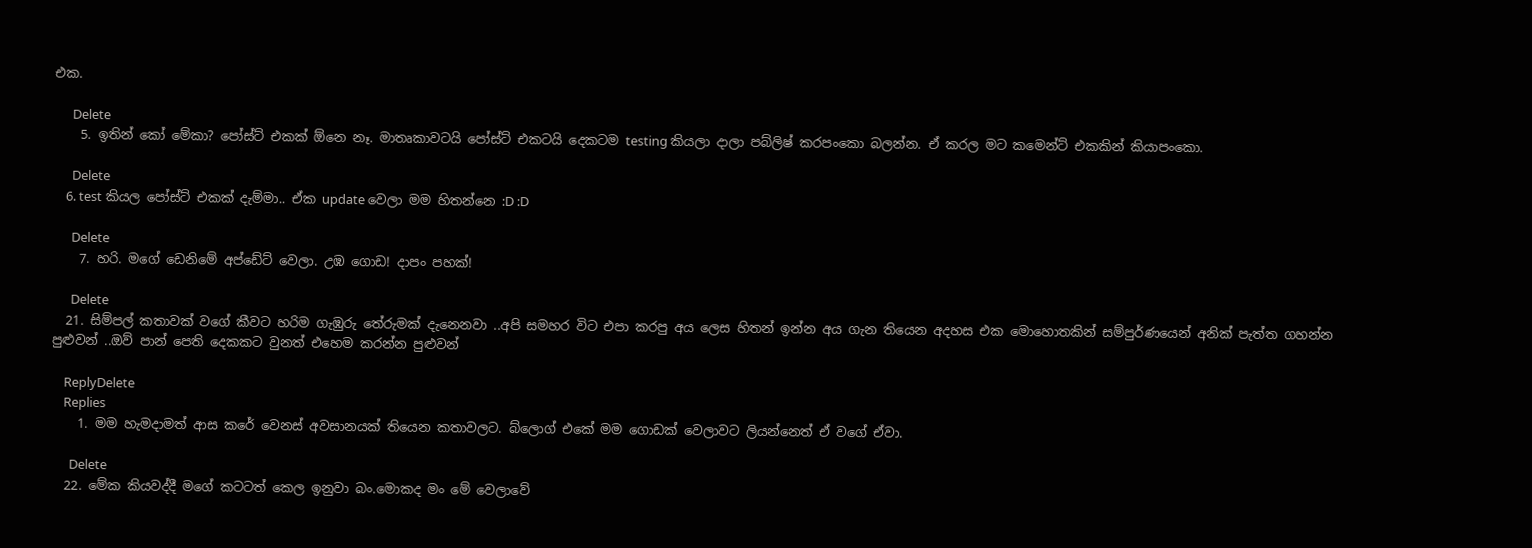එක.

      Delete
    5. ඉතින් කෝ මේකා? පෝස්ට් එකක් ඕනෙ නෑ. මාතෘකාවටයි පෝස්ට් එකටයි දෙකටම testing කියලා දාලා පබ්ලිෂ් කරපංකො බලන්න. ඒ කරල මට කමෙන්ට් එකකින් කියාපංකො.

      Delete
    6. test කියල පෝස්ට් එකක් දැම්මා.. ඒක update වෙලා මම හිතන්නෙ :D :D

      Delete
    7. හරි. මගේ ඩෙනිමේ අප්ඩේට් වෙලා. උඹ ගොඩ! දාපං පහක්!

      Delete
  21. සිම්පල් කතාවක් වගේ කීවට හරිම ගැඹුරු තේරුමක් දැනෙනවා ..අපි සමහර විට එපා කරපු අය ලෙස හිතන් ඉන්න අය ගැන තියෙන අදහස එක මොහොතකින් සම්පුර්ණයෙන් අනික් පැත්ත ගහන්න පුළුවන් ..ඔව් පාන් පෙති දෙකකට වුනත් එහෙම කරන්න පුළුවන්

    ReplyDelete
    Replies
    1. මම හැමදාමත් ආස කරේ වෙනස් අවසානයක් තියෙන කතාවලට. බ්ලොග් එකේ මම ගොඩක් වෙලාවට ලියන්නෙත් ඒ වගේ ඒවා.

      Delete
  22. මේක කියවද්දී මගේ කටටත් කෙල ඉනුවා බං.මොකද මං මේ වෙලාවේ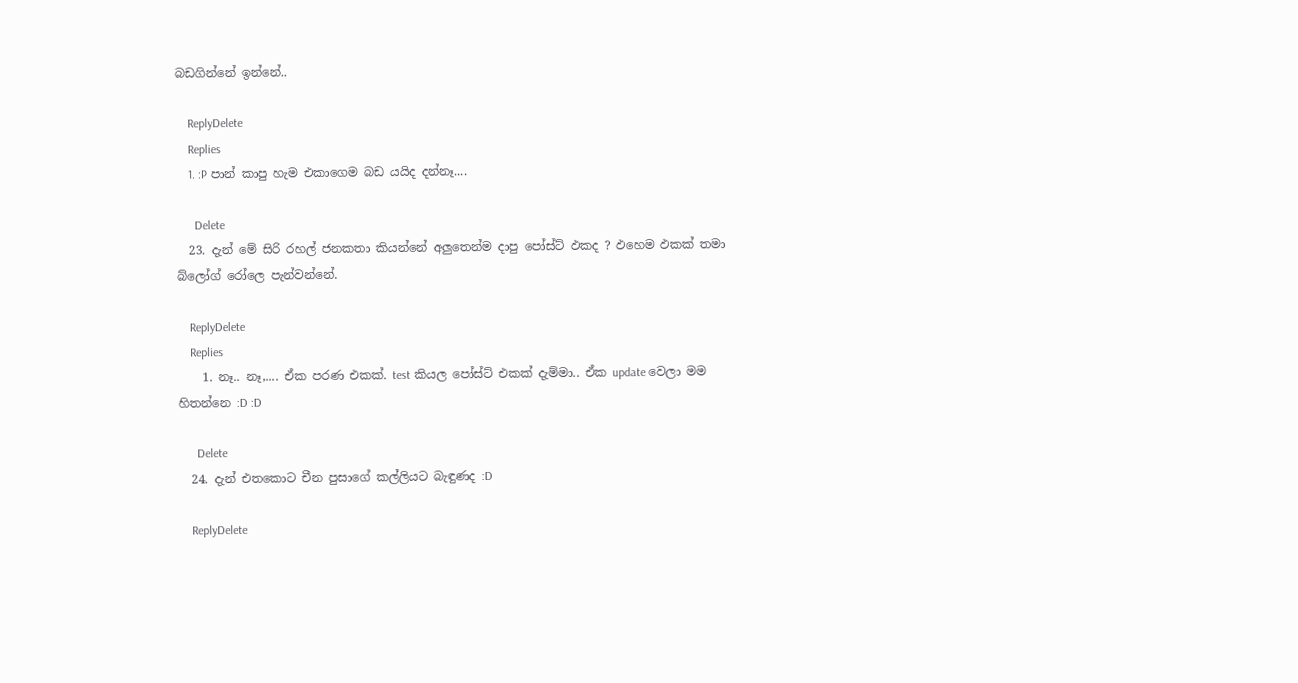බඩගින්නේ ඉන්නේ..

    ReplyDelete
    Replies
    1. :P පාන් කාපු හැම එකාගෙම බඩ යයිද දන්නෑ....

      Delete
  23. දැන් මේ සිරි රහල් ජනකතා කියන්නේ අලුතෙන්ම දාපු පෝස්ට් ඵකද ? ඵහෙම ඵකක් තමා බ්ලෝග් රෝලෙ පැන්වන්නේ.

    ReplyDelete
    Replies
    1. නෑ.. නෑ,.... ඒක පරණ එකක්. test කියල පෝස්ට් එකක් දැම්මා.. ඒක update වෙලා මම හිතන්නෙ :D :D

      Delete
  24. දැන් එතකොට චීන පුසාගේ කල්ලියට බැඳුණද :D

    ReplyDelete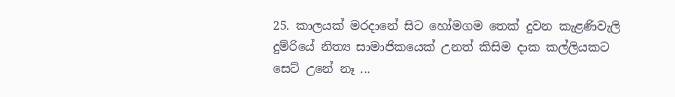25. කාලයක් මරදානේ සිට හෝමගම තෙක් දුවන කැළණිවැලි දුම්රියේ නිත්‍ය සාමාජිකයෙක් උනත් කිසිම දාක කල්ලියකට සෙට් උනේ නෑ ...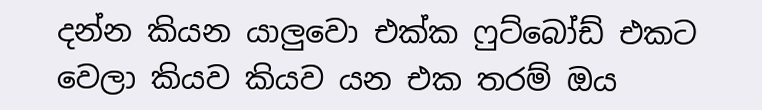දන්න කියන යාලුවො එක්ක ෆුට්බෝඩ් එකට වෙලා කියව කියව යන එක තරම් ඔය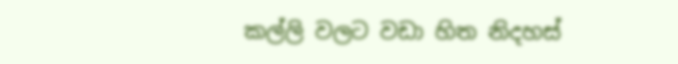කල්ලි වලට වඩා හිත නිදහස්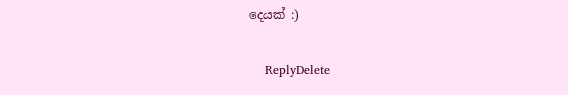දෙයක් :)

    ReplyDelete